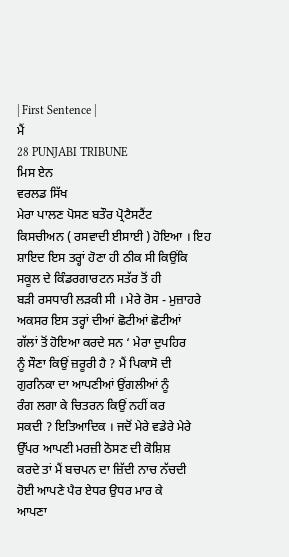| First Sentence |
ਮੈਂ
28 PUNJABI TRIBUNE
ਮਿਸ ਏਨ
ਵਰਲਡ ਸਿੱਖ
ਮੇਰਾ ਪਾਲਣ ਪੋਸਣ ਬਤੌਰ ਪ੍ਰੋਟੈਸਟੈਂਟ
ਕਿਸਚੀਅਨ ( ਰਸਵਾਦੀ ਈਸਾਈ ) ਹੋਇਆ । ਇਹ
ਸ਼ਾਇਦ ਇਸ ਤਰ੍ਹਾਂ ਹੋਣਾ ਹੀ ਠੀਕ ਸੀ ਕਿਉਂਕਿ
ਸਕੂਲ ਦੇ ਕਿੰਡਰਗਾਰਟਨ ਸਤੱਰ ਤੋਂ ਹੀ
ਬੜੀ ਰਸਧਾਰੀ ਲੜਕੀ ਸੀ । ਮੇਰੇ ਰੋਸ - ਮੁਜ਼ਾਹਰੇ
ਅਕਸਰ ਇਸ ਤਰ੍ਹਾਂ ਦੀਆਂ ਛੋਟੀਆਂ ਛੋਟੀਆਂ
ਗੱਲਾਂ ਤੋਂ ਹੋਇਆ ਕਰਦੇ ਸਨ ‘ ਮੇਰਾ ਦੁਪਹਿਰ
ਨੂੰ ਸੌਣਾ ਕਿਉਂ ਜ਼ਰੂਰੀ ਹੈ ? ਮੈਂ ਪਿਕਾਸੋ ਦੀ
ਗੁਰਨਿਕਾ ਦਾ ਆਪਣੀਆਂ ਉਂਗਲੀਆਂ ਨੂੰ
ਰੰਗ ਲਗਾ ਕੇ ਚਿਤਰਨ ਕਿਉਂ ਨਹੀਂ ਕਰ
ਸਕਦੀ ? ਇਤਿਆਦਿਕ । ਜਦੋਂ ਮੇਰੇ ਵਡੇਰੇ ਮੇਰੇ
ਉੱਪਰ ਆਪਣੀ ਮਰਜ਼ੀ ਠੋਸਣ ਦੀ ਕੋਸ਼ਿਸ਼
ਕਰਦੇ ਤਾਂ ਮੈਂ ਬਚਪਨ ਦਾ ਜ਼ਿੱਦੀ ਨਾਚ ਨੱਚਦੀ
ਹੋਈ ਆਪਣੇ ਪੈਰ ਏਧਰ ਉਧਰ ਮਾਰ ਕੇ
ਆਪਣਾ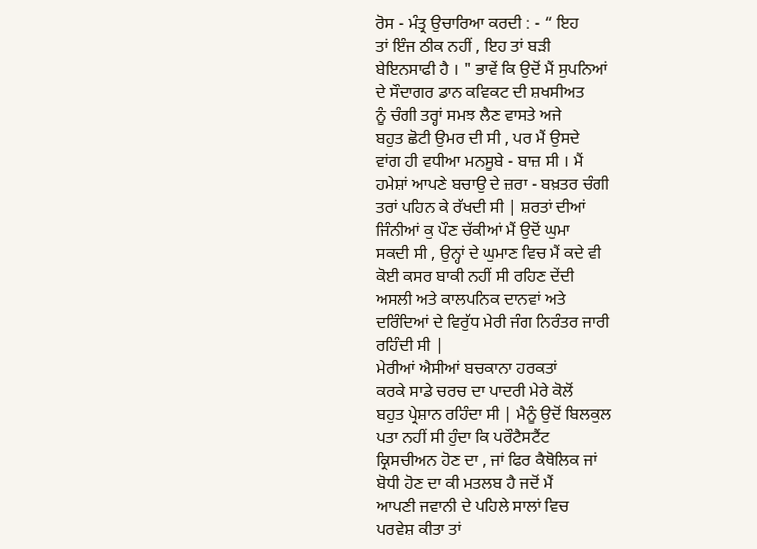ਰੋਸ - ਮੰਤ੍ਰ ਉਚਾਰਿਆ ਕਰਦੀ : - “ ਇਹ
ਤਾਂ ਇੰਜ ਠੀਕ ਨਹੀਂ , ਇਹ ਤਾਂ ਬੜੀ
ਬੇਇਨਸਾਫੀ ਹੈ । " ਭਾਵੇਂ ਕਿ ਉਦੋਂ ਮੈਂ ਸੁਪਨਿਆਂ
ਦੇ ਸੌਦਾਗਰ ਡਾਨ ਕਵਿਕਟ ਦੀ ਸ਼ਖਸੀਅਤ
ਨੂੰ ਚੰਗੀ ਤਰ੍ਹਾਂ ਸਮਝ ਲੈਣ ਵਾਸਤੇ ਅਜੇ
ਬਹੁਤ ਛੋਟੀ ਉਮਰ ਦੀ ਸੀ , ਪਰ ਮੈਂ ਉਸਦੇ
ਵਾਂਗ ਹੀ ਵਧੀਆ ਮਨਸੂਬੇ - ਬਾਜ਼ ਸੀ । ਮੈਂ
ਹਮੇਸ਼ਾਂ ਆਪਣੇ ਬਚਾਉ ਦੇ ਜ਼ਰਾ - ਬਖ਼ਤਰ ਚੰਗੀ
ਤਰਾਂ ਪਹਿਨ ਕੇ ਰੱਖਦੀ ਸੀ | ਸ਼ਰਤਾਂ ਦੀਆਂ
ਜਿੰਨੀਆਂ ਕੁ ਪੌਣ ਚੱਕੀਆਂ ਮੈਂ ਉਦੋਂ ਘੁਮਾ
ਸਕਦੀ ਸੀ , ਉਨ੍ਹਾਂ ਦੇ ਘੁਮਾਣ ਵਿਚ ਮੈਂ ਕਦੇ ਵੀ
ਕੋਈ ਕਸਰ ਬਾਕੀ ਨਹੀਂ ਸੀ ਰਹਿਣ ਦੇਂਦੀ
ਅਸਲੀ ਅਤੇ ਕਾਲਪਨਿਕ ਦਾਨਵਾਂ ਅਤੇ
ਦਰਿੰਦਿਆਂ ਦੇ ਵਿਰੁੱਧ ਮੇਰੀ ਜੰਗ ਨਿਰੰਤਰ ਜਾਰੀ
ਰਹਿੰਦੀ ਸੀ |
ਮੇਰੀਆਂ ਐਸੀਆਂ ਬਚਕਾਨਾ ਹਰਕਤਾਂ
ਕਰਕੇ ਸਾਡੇ ਚਰਚ ਦਾ ਪਾਦਰੀ ਮੇਰੇ ਕੋਲੋਂ
ਬਹੁਤ ਪ੍ਰੇਸ਼ਾਨ ਰਹਿੰਦਾ ਸੀ | ਮੈਨੂੰ ਉਦੋਂ ਬਿਲਕੁਲ
ਪਤਾ ਨਹੀਂ ਸੀ ਹੁੰਦਾ ਕਿ ਪਰੌਟੈਸਟੈਂਟ
ਕ੍ਰਿਸਚੀਅਨ ਹੋਣ ਦਾ , ਜਾਂ ਫਿਰ ਕੈਥੋਲਿਕ ਜਾਂ
ਬੋਧੀ ਹੋਣ ਦਾ ਕੀ ਮਤਲਬ ਹੈ ਜਦੋਂ ਮੈਂ
ਆਪਣੀ ਜਵਾਨੀ ਦੇ ਪਹਿਲੇ ਸਾਲਾਂ ਵਿਚ
ਪਰਵੇਸ਼ ਕੀਤਾ ਤਾਂ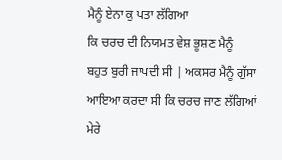ਮੈਨੂੰ ਏਨਾ ਕੁ ਪਤਾ ਲੱਗਿਆ
ਕਿ ਚਰਚ ਦੀ ਨਿਯਮਤ ਵੇਸ਼ ਭੂਸ਼ਣ ਮੈਨੂੰ
ਬਹੁਤ ਬੁਰੀ ਜਾਪਦੀ ਸੀ | ਅਕਸਰ ਮੈਨੂੰ ਗੁੱਸਾ
ਆਇਆ ਕਰਦਾ ਸੀ ਕਿ ਚਰਚ ਜਾਣ ਲੱਗਿਆਂ
ਮੇਰੇ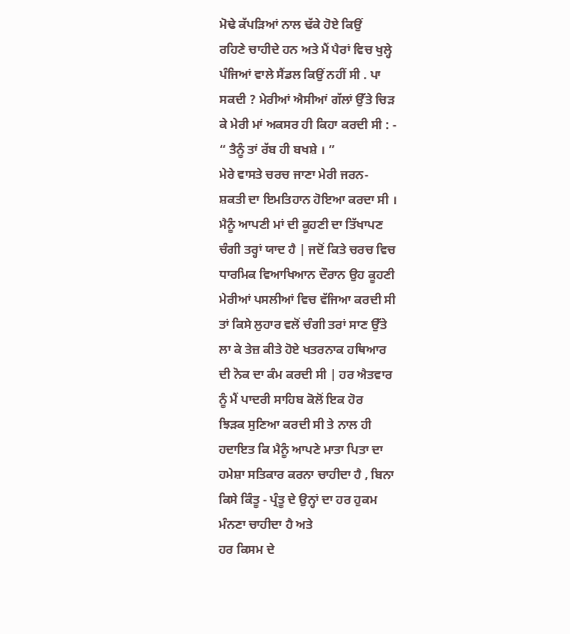ਮੋਢੇ ਕੱਪੜਿਆਂ ਨਾਲ ਢੱਕੇ ਹੋਏ ਕਿਉਂ
ਰਹਿਣੇ ਚਾਹੀਦੇ ਹਨ ਅਤੇ ਮੈਂ ਪੈਰਾਂ ਵਿਚ ਖੁਲ੍ਹੇ
ਪੰਜਿਆਂ ਵਾਲੇ ਸੈਂਡਲ ਕਿਉਂ ਨਹੀਂ ਸੀ . ਪਾ
ਸਕਦੀ ? ਮੇਰੀਆਂ ਐਸੀਆਂ ਗੱਲਾਂ ਉੱਤੇ ਚਿੜ
ਕੇ ਮੇਰੀ ਮਾਂ ਅਕਸਰ ਹੀ ਕਿਹਾ ਕਰਦੀ ਸੀ : -
“ ਤੈਨੂੰ ਤਾਂ ਰੱਬ ਹੀ ਬਖਸ਼ੇ । ”
ਮੇਰੇ ਵਾਸਤੇ ਚਰਚ ਜਾਣਾ ਮੇਰੀ ਜਰਨ-
ਸ਼ਕਤੀ ਦਾ ਇਮਤਿਹਾਨ ਹੋਇਆ ਕਰਦਾ ਸੀ ।
ਮੈਨੂੰ ਆਪਣੀ ਮਾਂ ਦੀ ਕੂਹਣੀ ਦਾ ਤਿੱਖਾਪਣ
ਚੰਗੀ ਤਰ੍ਹਾਂ ਯਾਦ ਹੈ | ਜਦੋਂ ਕਿਤੇ ਚਰਚ ਵਿਚ
ਧਾਰਮਿਕ ਵਿਆਖਿਆਨ ਦੌਰਾਨ ਉਹ ਕੂਹਣੀ
ਮੇਰੀਆਂ ਪਸਲੀਆਂ ਵਿਚ ਵੱਜਿਆ ਕਰਦੀ ਸੀ
ਤਾਂ ਕਿਸੇ ਲੁਹਾਰ ਵਲੋਂ ਚੰਗੀ ਤਰਾਂ ਸਾਣ ਉੱਤੇ
ਲਾ ਕੇ ਤੇਜ਼ ਕੀਤੇ ਹੋਏ ਖਤਰਨਾਕ ਹਥਿਆਰ
ਦੀ ਨੋਕ ਦਾ ਕੰਮ ਕਰਦੀ ਸੀ | ਹਰ ਐਤਵਾਰ
ਨੂੰ ਮੈਂ ਪਾਦਰੀ ਸਾਹਿਬ ਕੋਲੋਂ ਇਕ ਹੋਰ
ਝਿੜਕ ਸੁਣਿਆ ਕਰਦੀ ਸੀ ਤੇ ਨਾਲ ਹੀ
ਹਦਾਇਤ ਕਿ ਮੈਨੂੰ ਆਪਣੇ ਮਾਤਾ ਪਿਤਾ ਦਾ
ਹਮੇਸ਼ਾ ਸਤਿਕਾਰ ਕਰਨਾ ਚਾਹੀਦਾ ਹੈ , ਬਿਨਾ
ਕਿਸੇ ਕਿੰਤੂ - ਪ੍ਰੰਤੂ ਦੇ ਉਨ੍ਹਾਂ ਦਾ ਹਰ ਹੁਕਮ
ਮੰਨਣਾ ਚਾਹੀਦਾ ਹੈ ਅਤੇ
ਹਰ ਕਿਸਮ ਦੇ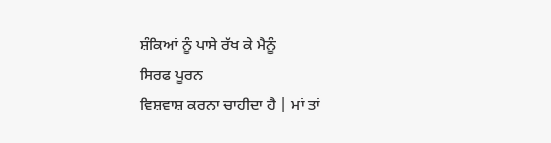ਸ਼ੰਕਿਆਂ ਨੂੰ ਪਾਸੇ ਰੱਖ ਕੇ ਮੈਨੂੰ
ਸਿਰਫ ਪੂਰਨ
ਵਿਸ਼ਵਾਸ਼ ਕਰਨਾ ਚਾਹੀਦਾ ਹੈ | ਮਾਂ ਤਾਂ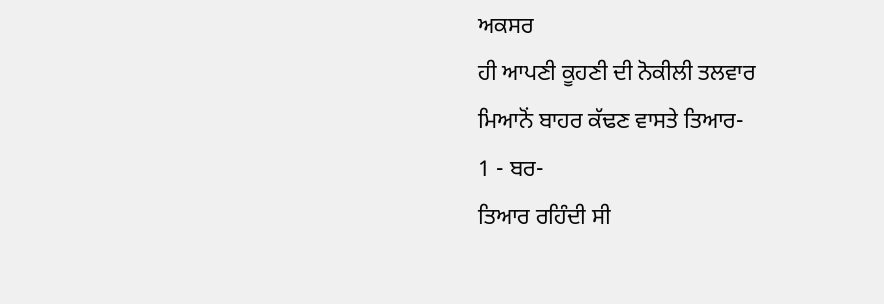ਅਕਸਰ
ਹੀ ਆਪਣੀ ਕੂਹਣੀ ਦੀ ਨੋਕੀਲੀ ਤਲਵਾਰ
ਮਿਆਨੋਂ ਬਾਹਰ ਕੱਢਣ ਵਾਸਤੇ ਤਿਆਰ-
1 - ਬਰ-
ਤਿਆਰ ਰਹਿੰਦੀ ਸੀ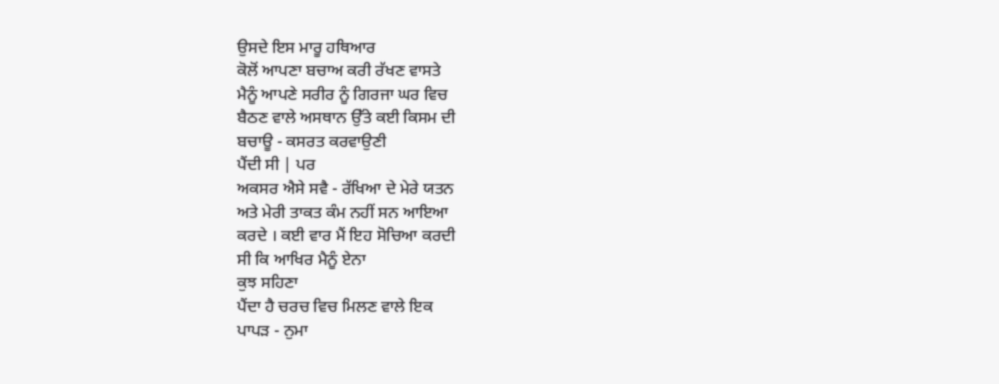ਉਸਦੇ ਇਸ ਮਾਰੂ ਹਥਿਆਰ
ਕੋਲੋਂ ਆਪਣਾ ਬਚਾਅ ਕਰੀ ਰੱਖਣ ਵਾਸਤੇ
ਮੈਨੂੰ ਆਪਣੇ ਸਰੀਰ ਨੂੰ ਗਿਰਜਾ ਘਰ ਵਿਚ
ਬੈਠਣ ਵਾਲੇ ਅਸਥਾਨ ਉੱਤੇ ਕਈ ਕਿਸਮ ਦੀ
ਬਚਾਊ - ਕਸਰਤ ਕਰਵਾਉਣੀ
ਪੈਂਦੀ ਸੀ | ਪਰ
ਅਕਸਰ ਐਸੇ ਸਵੈ - ਰੱਖਿਆ ਦੇ ਮੇਰੇ ਯਤਨ
ਅਤੇ ਮੇਰੀ ਤਾਕਤ ਕੰਮ ਨਹੀਂ ਸਨ ਆਇਆ
ਕਰਦੇ । ਕਈ ਵਾਰ ਮੈਂ ਇਹ ਸੋਚਿਆ ਕਰਦੀ
ਸੀ ਕਿ ਆਖਿਰ ਮੈਨੂੰ ਏਨਾ
ਕੁਝ ਸਹਿਣਾ
ਪੈਂਦਾ ਹੈ ਚਰਚ ਵਿਚ ਮਿਲਣ ਵਾਲੇ ਇਕ
ਪਾਪੜ - ਨੁਮਾ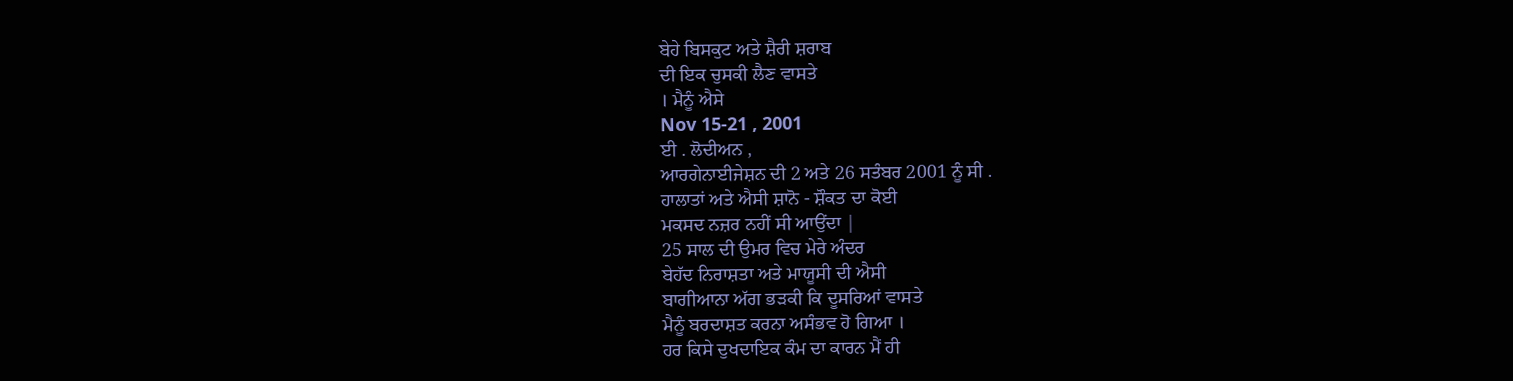ਬੇਹੇ ਬਿਸਕੁਟ ਅਤੇ ਸ਼ੈਰੀ ਸ਼ਰਾਬ
ਦੀ ਇਕ ਚੁਸਕੀ ਲੈਣ ਵਾਸਤੇ
। ਮੈਨੂੰ ਐਸੇ
Nov 15-21 , 2001
ਈ . ਲੋਦੀਅਨ ,
ਆਰਗੇਨਾਈਜੇਸ਼ਨ ਦੀ 2 ਅਤੇ 26 ਸਤੰਬਰ 2001 ਨੂੰ ਸੀ .
ਹਾਲਾਤਾਂ ਅਤੇ ਐਸੀ ਸ਼ਾਨੋ - ਸ਼ੌਕਤ ਦਾ ਕੋਈ
ਮਕਸਦ ਨਜ਼ਰ ਨਹੀਂ ਸੀ ਆਉਂਦਾ |
25 ਸਾਲ ਦੀ ਉਮਰ ਵਿਚ ਮੇਰੇ ਅੰਦਰ
ਬੇਹੱਦ ਨਿਰਾਸ਼ਤਾ ਅਤੇ ਮਾਯੂਸੀ ਦੀ ਐਸੀ
ਬਾਗੀਆਨਾ ਅੱਗ ਭੜਕੀ ਕਿ ਦੂਸਰਿਆਂ ਵਾਸਤੇ
ਮੈਨੂੰ ਬਰਦਾਸ਼ਤ ਕਰਨਾ ਅਸੰਭਵ ਹੋ ਗਿਆ ।
ਹਰ ਕਿਸੇ ਦੁਖਦਾਇਕ ਕੰਮ ਦਾ ਕਾਰਨ ਮੈਂ ਹੀ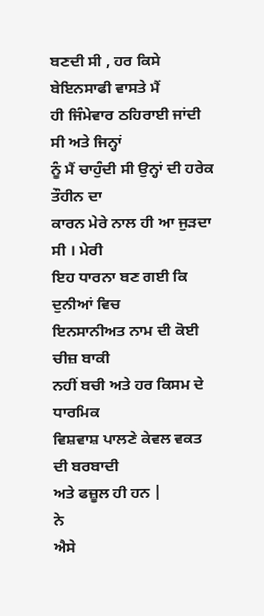ਬਣਦੀ ਸੀ , ਹਰ ਕਿਸੇ ਬੇਇਨਸਾਫੀ ਵਾਸਤੇ ਮੈਂ
ਹੀ ਜਿੰਮੇਵਾਰ ਠਹਿਰਾਈ ਜਾਂਦੀ ਸੀ ਅਤੇ ਜਿਨ੍ਹਾਂ
ਨੂੰ ਮੈਂ ਚਾਹੁੰਦੀ ਸੀ ਉਨ੍ਹਾਂ ਦੀ ਹਰੇਕ ਤੌਹੀਨ ਦਾ
ਕਾਰਨ ਮੇਰੇ ਨਾਲ ਹੀ ਆ ਜੁੜਦਾ ਸੀ । ਮੇਰੀ
ਇਹ ਧਾਰਨਾ ਬਣ ਗਈ ਕਿ ਦੁਨੀਆਂ ਵਿਚ
ਇਨਸਾਨੀਅਤ ਨਾਮ ਦੀ ਕੋਈ ਚੀਜ਼ ਬਾਕੀ
ਨਹੀਂ ਬਚੀ ਅਤੇ ਹਰ ਕਿਸਮ ਦੇ ਧਾਰਮਿਕ
ਵਿਸ਼ਵਾਸ਼ ਪਾਲਣੇ ਕੇਵਲ ਵਕਤ ਦੀ ਬਰਬਾਦੀ
ਅਤੇ ਫਜ਼ੂਲ ਹੀ ਹਨ |
ਨੇ
ਐਸੇ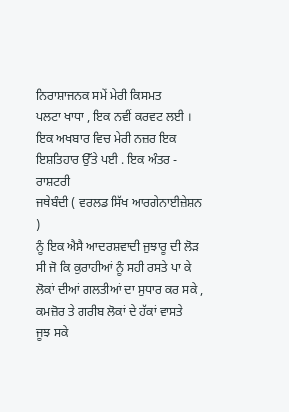ਨਿਰਾਸ਼ਾਜਨਕ ਸਮੇਂ ਮੇਰੀ ਕਿਸਮਤ
ਪਲਟਾ ਖਾਧਾ , ਇਕ ਨਵੀਂ ਕਰਵਟ ਲਈ ।
ਇਕ ਅਖਬਾਰ ਵਿਚ ਮੇਰੀ ਨਜ਼ਰ ਇਕ
ਇਸ਼ਤਿਹਾਰ ਉੱਤੇ ਪਈ . ਇਕ ਅੰਤਰ - ਰਾਸ਼ਟਰੀ
ਜਥੇਬੰਦੀ ( ਵਰਲਡ ਸਿੱਖ ਆਰਗੇਨਾਈਜ਼ੇਸ਼ਨ )
ਨੂੰ ਇਕ ਐਸੈ ਆਦਰਸ਼ਵਾਦੀ ਜੁਝਾਰੂ ਦੀ ਲੋੜ
ਸੀ ਜੋ ਕਿ ਕੁਰਾਹੀਆਂ ਨੂੰ ਸਹੀ ਰਸਤੇ ਪਾ ਕੇ
ਲੋਕਾਂ ਦੀਆਂ ਗਲਤੀਆਂ ਦਾ ਸੁਧਾਰ ਕਰ ਸਕੇ ,
ਕਮਜ਼ੋਰ ਤੇ ਗਰੀਬ ਲੋਕਾਂ ਦੇ ਹੱਕਾਂ ਵਾਸਤੇ
ਜੂਝ ਸਕੇ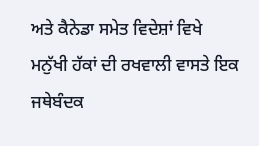ਅਤੇ ਕੈਨੇਡਾ ਸਮੇਤ ਵਿਦੇਸ਼ਾਂ ਵਿਖੇ
ਮਨੁੱਖੀ ਹੱਕਾਂ ਦੀ ਰਖਵਾਲੀ ਵਾਸਤੇ ਇਕ
ਜਥੇਬੰਦਕ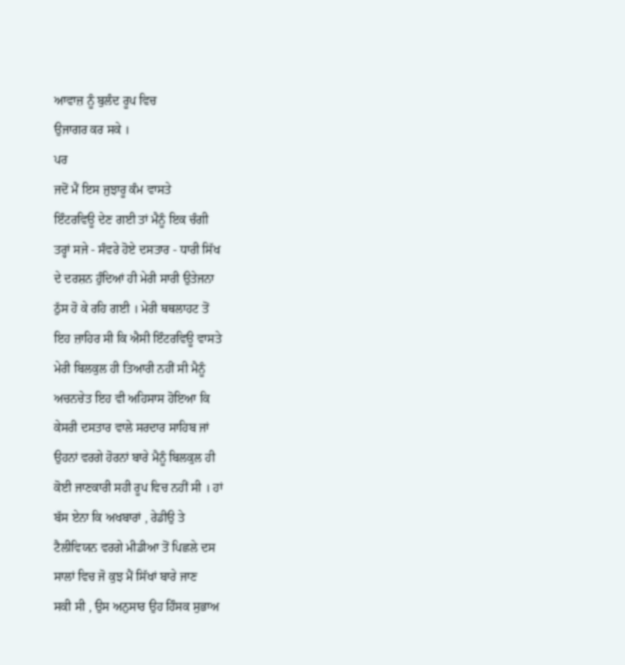ਆਵਾਜ਼ ਨੂੰ ਬੁਲੰਦ ਰੂਪ ਵਿਚ
ਉਜਾਗਰ ਕਰ ਸਕੇ ।
ਪਰ
ਜਦੋਂ ਮੈਂ ਇਸ ਜੁਝਾਰੂ ਕੰਮ ਵਾਸਤੇ
ਇੰਟਰਵਿਊ ਦੇਣ ਗਈ ਤਾਂ ਮੈਨੂੰ ਇਕ ਚੰਗੀ
ਤਰ੍ਹਾਂ ਸਜੇ - ਸੰਵਰੇ ਹੋਏ ਦਸਤਾਰ - ਧਾਰੀ ਸਿੱਖ
ਦੇ ਦਰਸ਼ਨ ਹੁੰਦਿਆਂ ਹੀ ਮੇਰੀ ਸਾਰੀ ਉਤੇਜਨਾ
ਠੁੱਸ ਹੋ ਕੇ ਰਹਿ ਗਈ । ਮੇਰੀ ਥਥਲਾਹਟ ਤੋਂ
ਇਹ ਜ਼ਾਹਿਰ ਸੀ ਕਿ ਐਸੀ ਇੰਟਰਵਿਊ ਵਾਸਤੇ
ਮੇਰੀ ਬਿਲਕੁਲ ਹੀ ਤਿਆਰੀ ਨਹੀਂ ਸੀ ਮੈਨੂੰ
ਅਚਨਚੇਤ ਇਹ ਵੀ ਅਹਿਸਾਸ ਹੋਇਆ ਕਿ
ਕੇਸਰੀ ਦਸਤਾਰ ਵਾਲੇ ਸਰਦਾਰ ਸਾਹਿਬ ਜਾਂ
ਉਹਨਾਂ ਵਰਗੇ ਹੋਰਨਾਂ ਬਾਰੇ ਮੈਨੂੰ ਬਿਲਕੁਲ ਹੀ
ਕੋਈ ਜਾਣਕਾਰੀ ਸਹੀ ਰੂਪ ਵਿਚ ਨਹੀਂ ਸੀ । ਹਾਂ
ਬੱਸ ਏਨਾ ਕਿ ਅਖਬਾਰਾਂ , ਰੇਡੀਉ ਤੇ
ਟੈਲੀਵਿਯਨ ਵਰਗੇ ਮੀਡੀਆ ਤੋਂ ਪਿਛਲੇ ਦਸ
ਸਾਲਾਂ ਵਿਚ ਜੋ ਕੁਝ ਮੈਂ ਸਿੱਖਾਂ ਬਾਰੇ ਜਾਣ
ਸਕੀ ਸੀ , ਉਸ ਅਨੁਸਾਰ ਉਹ ਹਿੰਸਕ ਸੁਭਾਅ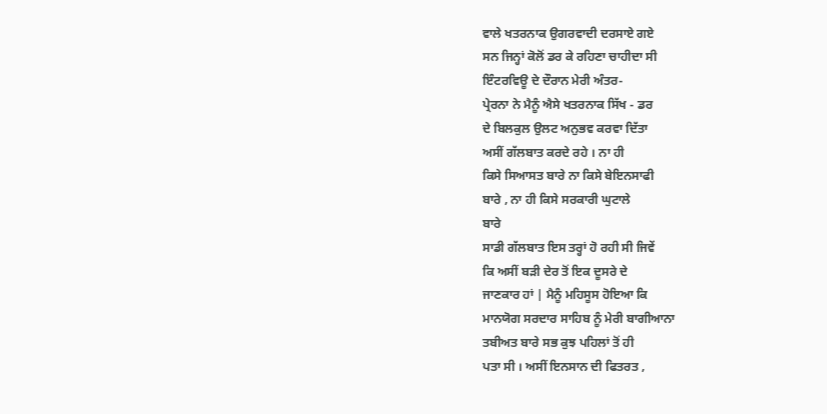ਵਾਲੇ ਖਤਰਨਾਕ ਉਗਰਵਾਦੀ ਦਰਸਾਏ ਗਏ
ਸਨ ਜਿਨ੍ਹਾਂ ਕੋਲੋਂ ਡਰ ਕੇ ਰਹਿਣਾ ਚਾਹੀਦਾ ਸੀ
ਇੰਟਰਵਿਊ ਦੇ ਦੌਰਾਨ ਮੇਰੀ ਅੰਤਰ-
ਪ੍ਰੇਰਨਾ ਨੇ ਮੈਨੂੰ ਐਸੇ ਖਤਰਨਾਕ ਸਿੱਖ - ਡਰ
ਦੇ ਬਿਲਕੁਲ ਉਲਟ ਅਨੁਭਵ ਕਰਵਾ ਦਿੱਤਾ
ਅਸੀਂ ਗੱਲਬਾਤ ਕਰਦੇ ਰਹੇ । ਨਾ ਹੀ
ਕਿਸੇ ਸਿਆਸਤ ਬਾਰੇ ਨਾ ਕਿਸੇ ਬੇਇਨਸਾਫੀ
ਬਾਰੇ , ਨਾ ਹੀ ਕਿਸੇ ਸਰਕਾਰੀ ਘੁਟਾਲੇ
ਬਾਰੇ
ਸਾਡੀ ਗੱਲਬਾਤ ਇਸ ਤਰ੍ਹਾਂ ਹੋ ਰਹੀ ਸੀ ਜਿਵੇਂ
ਕਿ ਅਸੀਂ ਬੜੀ ਦੇਰ ਤੋਂ ਇਕ ਦੂਸਰੇ ਦੇ
ਜਾਣਕਾਰ ਹਾਂ | ਮੈਨੂੰ ਮਹਿਸੂਸ ਹੋਇਆ ਕਿ
ਮਾਨਯੋਗ ਸਰਦਾਰ ਸਾਹਿਬ ਨੂੰ ਮੇਰੀ ਬਾਗੀਆਨਾ
ਤਬੀਅਤ ਬਾਰੇ ਸਭ ਕੁਝ ਪਹਿਲਾਂ ਤੋਂ ਹੀ
ਪਤਾ ਸੀ । ਅਸੀਂ ਇਨਸਾਨ ਦੀ ਫਿਤਰਤ ,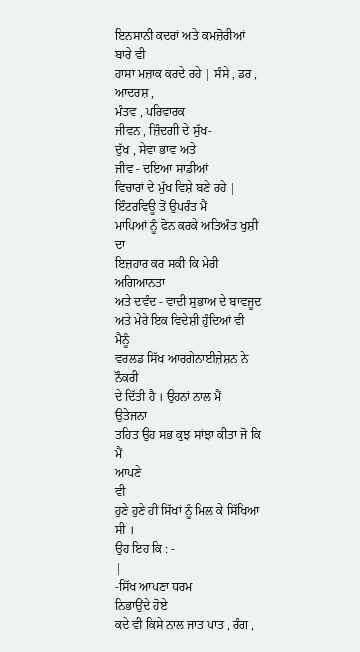ਇਨਸਾਨੀ ਕਦਰਾਂ ਅਤੇ ਕਮਜ਼ੋਰੀਆਂ ਬਾਰੇ ਵੀ
ਹਾਸਾ ਮਜ਼ਾਕ ਕਰਦੇ ਰਹੇ | ਸੰਸੇ , ਡਰ , ਆਦਰਸ਼ ,
ਮੰਤਵ , ਪਰਿਵਾਰਕ
ਜੀਵਨ , ਜ਼ਿੰਦਗੀ ਦੇ ਸੁੱਖ-
ਦੁੱਖ , ਸੇਵਾ ਭਾਵ ਅਤੇ
ਜੀਵ - ਦਇਆ ਸਾਡੀਆਂ
ਵਿਚਾਰਾਂ ਦੇ ਮੁੱਖ ਵਿਸ਼ੇ ਬਣੇ ਰਹੇ |
ਇੰਟਰਵਿਊ ਤੋਂ ਉਪਰੰਤ ਮੈਂ
ਮਾਪਿਆਂ ਨੂੰ ਫੋਨ ਕਰਕੇ ਅਤਿਅੰਤ ਖੁਸ਼ੀ ਦਾ
ਇਜ਼ਹਾਰ ਕਰ ਸਕੀ ਕਿ ਮੇਰੀ ਅਗਿਆਨਤਾ
ਅਤੇ ਦਵੰਦ - ਵਾਦੀ ਸੁਭਾਅ ਦੇ ਬਾਵਜੂਦ
ਅਤੇ ਮੇਰੇ ਇਕ ਵਿਦੇਸ਼ੀ ਹੁੰਦਿਆਂ ਵੀ ਮੈਨੂੰ
ਵਰਲਡ ਸਿੱਖ ਆਰਗੇਨਾਈਜ਼ੇਸ਼ਨ ਨੇ ਨੌਕਰੀ
ਦੇ ਦਿੱਤੀ ਹੈ । ਉਹਨਾਂ ਨਾਲ ਮੈਂ
ਉਤੇਜਨਾ
ਤਹਿਤ ਉਹ ਸਭ ਕੁਝ ਸਾਂਝਾ ਕੀਤਾ ਜੋ ਕਿ ਮੈਂ
ਆਪਣੇ
ਵੀ
ਹੁਣੇ ਹੁਣੇ ਹੀ ਸਿੱਖਾਂ ਨੂੰ ਮਿਲ ਕੇ ਸਿੱਖਿਆ ਸੀ ।
ਉਹ ਇਹ ਕਿ : -
|
-ਸਿੱਖ ਆਪਣਾ ਧਰਮ
ਨਿਭਾਉਂਦੇ ਹੋਏ
ਕਦੇ ਵੀ ਕਿਸੇ ਨਾਲ ਜਾਤ ਪਾਤ , ਰੰਗ ,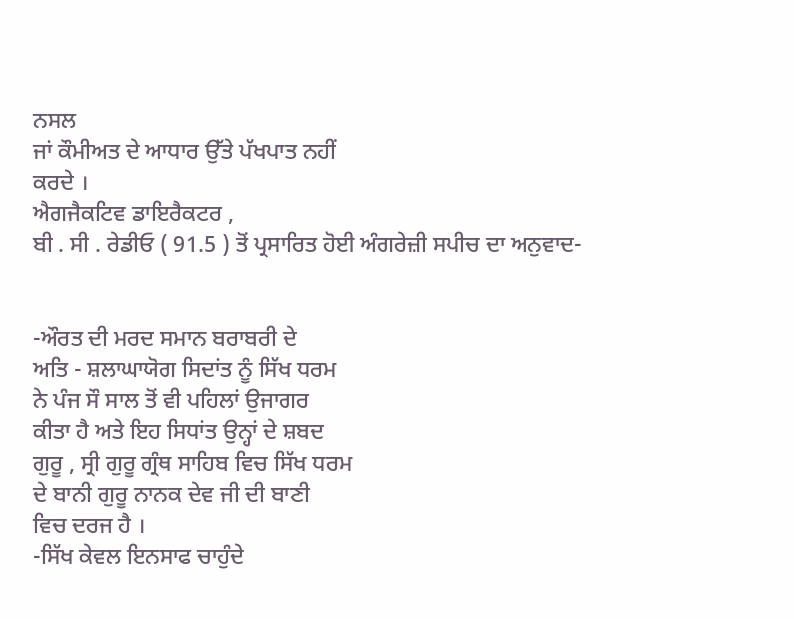ਨਸਲ
ਜਾਂ ਕੌਮੀਅਤ ਦੇ ਆਧਾਰ ਉੱਤੇ ਪੱਖਪਾਤ ਨਹੀਂ
ਕਰਦੇ ।
ਐਗਜੈਕਟਿਵ ਡਾਇਰੈਕਟਰ ,
ਬੀ . ਸੀ . ਰੇਡੀਓ ( 91.5 ) ਤੋਂ ਪ੍ਰਸਾਰਿਤ ਹੋਈ ਅੰਗਰੇਜ਼ੀ ਸਪੀਚ ਦਾ ਅਨੁਵਾਦ-


-ਔਰਤ ਦੀ ਮਰਦ ਸਮਾਨ ਬਰਾਬਰੀ ਦੇ
ਅਤਿ - ਸ਼ਲਾਘਾਯੋਗ ਸਿਦਾਂਤ ਨੂੰ ਸਿੱਖ ਧਰਮ
ਨੇ ਪੰਜ ਸੌ ਸਾਲ ਤੋਂ ਵੀ ਪਹਿਲਾਂ ਉਜਾਗਰ
ਕੀਤਾ ਹੈ ਅਤੇ ਇਹ ਸਿਧਾਂਤ ਉਨ੍ਹਾਂ ਦੇ ਸ਼ਬਦ
ਗੁਰੂ , ਸ੍ਰੀ ਗੁਰੂ ਗ੍ਰੰਥ ਸਾਹਿਬ ਵਿਚ ਸਿੱਖ ਧਰਮ
ਦੇ ਬਾਨੀ ਗੁਰੂ ਨਾਨਕ ਦੇਵ ਜੀ ਦੀ ਬਾਣੀ
ਵਿਚ ਦਰਜ ਹੈ ।
-ਸਿੱਖ ਕੇਵਲ ਇਨਸਾਫ ਚਾਹੁੰਦੇ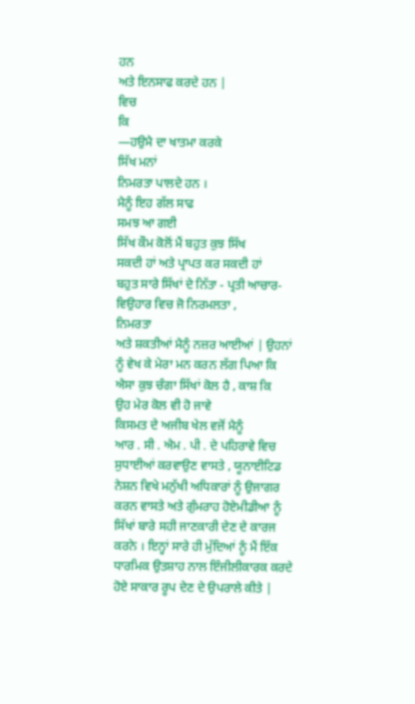ਹਨ
ਅਤੇ ਇਨਸਾਫ ਕਰਦੇ ਹਨ |
ਵਿਚ
ਕਿ
—ਹਉਮੈ ਦਾ ਖਾਤਮਾ ਕਰਕੇ
ਸਿੱਖ ਮਨਾਂ
ਨਿਮਰਤਾ ਪਾਲਦੇ ਹਨ ।
ਮੈਨੂੰ ਇਹ ਗੱਲ ਸਾਫ
ਸਮਝ ਆ ਗਈ
ਸਿੱਖ ਕੌਮ ਕੋਲੋਂ ਮੈਂ ਬਹੁਤ ਕੁਝ ਸਿੱਖ
ਸਕਦੀ ਹਾਂ ਅਤੇ ਪ੍ਰਾਪਤ ਕਰ ਸਕਦੀ ਹਾਂ
ਬਹੁਤ ਸਾਰੇ ਸਿੱਖਾਂ ਦੇ ਨਿੱਤਾ - ਪ੍ਰਤੀ ਆਚਾਰ-
ਵਿਉਹਾਰ ਵਿਚ ਜੋ ਨਿਰਮਲਤਾ ,
ਨਿਮਰਤਾ
ਅਤੇ ਸ਼ਕਤੀਆਂ ਮੈਨੂੰ ਨਜ਼ਰ ਆਈਆਂ | ਉਹਨਾਂ
ਨੂੰ ਵੇਖ ਕੇ ਮੇਰਾ ਮਨ ਕਰਨ ਲੱਗ ਪਿਆ ਕਿ
ਐਸਾ ਕੁਝ ਚੰਗਾ ਸਿੱਖਾਂ ਕੋਲ ਹੈ , ਕਾਸ਼ ਕਿ
ਉਹ ਮੇਰ ਕੋਲ ਵੀ ਹੋ ਜਾਵੇ
ਕਿਸਮਤ ਦੇ ਅਜੀਬ ਖੇਲ ਵਜੋਂ ਮੈਨੂੰ
ਆਰ . ਸੀ . ਐਮ . ਪੀ . ਦੇ ਪਹਿਰਾਵੇ ਵਿਚ
ਸੁਧਾਈਆਂ ਕਰਵਾਉਣ ਵਾਸਤੇ , ਯੂਨਾਈਟਿਡ
ਨੇਸ਼ਨ ਵਿਖੇ ਮਨੁੱਖੀ ਅਧਿਕਾਰਾਂ ਨੂੰ ਉਜਾਗਰ
ਕਰਨ ਵਾਸਤੇ ਅਤੇ ਗੁੰਮਰਾਹ ਹੋਏਮੀਡੀਆ ਨੂੰ
ਸਿੱਖਾਂ ਬਾਰੇ ਸਹੀ ਜਾਣਕਾਰੀ ਦੇਣ ਦੇ ਕਾਰਜ
ਕਰਨੇ । ਇਨ੍ਹਾਂ ਸਾਰੇ ਹੀ ਮੁੱਦਿਆਂ ਨੂੰ ਮੈਂ ਇੱਕ
ਧਾਰਮਿਕ ਉਤਸ਼ਾਹ ਨਾਲ ਇੰਜੀਲੀਕਾਰਕ ਕਰਦੇ
ਹੋਏ ਸਾਕਾਰ ਰੂਪ ਦੇਣ ਦੇ ਉਪਰਾਲੇ ਕੀਤੇ |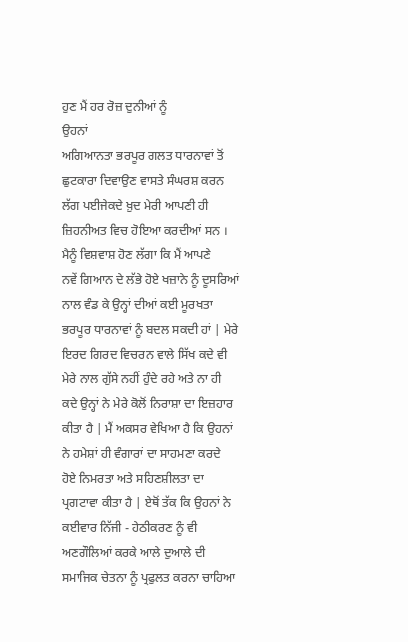ਹੁਣ ਮੈਂ ਹਰ ਰੋਜ਼ ਦੁਨੀਆਂ ਨੂੰ
ਉਹਨਾਂ
ਅਗਿਆਨਤਾ ਭਰਪੂਰ ਗਲਤ ਧਾਰਨਾਵਾਂ ਤੋਂ
ਛੁਟਕਾਰਾ ਦਿਵਾਉਣ ਵਾਸਤੇ ਸੰਘਰਸ਼ ਕਰਨ
ਲੱਗ ਪਈਜੇਕਦੇ ਖ਼ੁਦ ਮੇਰੀ ਆਪਣੀ ਹੀ
ਜ਼ਿਹਨੀਅਤ ਵਿਚ ਹੋਇਆ ਕਰਦੀਆਂ ਸਨ ।
ਮੈਨੂੰ ਵਿਸ਼ਵਾਸ਼ ਹੋਣ ਲੱਗਾ ਕਿ ਮੈਂ ਆਪਣੇ
ਨਵੇਂ ਗਿਆਨ ਦੇ ਲੱਭੇ ਹੋਏ ਖਜ਼ਾਨੇ ਨੂੰ ਦੂਸਰਿਆਂ
ਨਾਲ ਵੰਡ ਕੇ ਉਨ੍ਹਾਂ ਦੀਆਂ ਕਈ ਮੂਰਖਤਾ
ਭਰਪੂਰ ਧਾਰਨਾਵਾਂ ਨੂੰ ਬਦਲ ਸਕਦੀ ਹਾਂ | ਮੇਰੇ
ਇਰਦ ਗਿਰਦ ਵਿਚਰਨ ਵਾਲੇ ਸਿੱਖ ਕਦੇ ਵੀ
ਮੇਰੇ ਨਾਲ ਗੁੱਸੇ ਨਹੀਂ ਹੁੰਦੇ ਰਹੇ ਅਤੇ ਨਾ ਹੀ
ਕਦੇ ਉਨ੍ਹਾਂ ਨੇ ਮੇਰੇ ਕੋਲੋਂ ਨਿਰਾਸ਼ਾ ਦਾ ਇਜ਼ਹਾਰ
ਕੀਤਾ ਹੈ | ਮੈਂ ਅਕਸਰ ਵੇਖਿਆ ਹੈ ਕਿ ਉਹਨਾਂ
ਨੇ ਹਮੇਸ਼ਾਂ ਹੀ ਵੰਗਾਰਾਂ ਦਾ ਸਾਹਮਣਾ ਕਰਦੇ
ਹੋਏ ਨਿਮਰਤਾ ਅਤੇ ਸਹਿਣਸ਼ੀਲਤਾ ਦਾ
ਪ੍ਰਗਟਾਵਾ ਕੀਤਾ ਹੈ | ਏਥੋਂ ਤੱਕ ਕਿ ਉਹਨਾਂ ਨੇ
ਕਈਵਾਰ ਨਿੱਜੀ - ਹੇਠੀਕਰਣ ਨੂੰ ਵੀ
ਅਣਗੌਲਿਆਂ ਕਰਕੇ ਆਲੇ ਦੁਆਲੇ ਦੀ
ਸਮਾਜਿਕ ਚੇਤਨਾ ਨੂੰ ਪ੍ਰਫੁਲਤ ਕਰਨਾ ਚਾਹਿਆ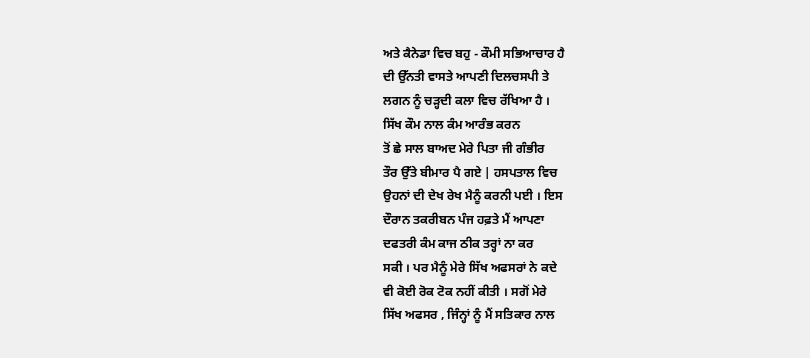ਅਤੇ ਕੈਨੇਡਾ ਵਿਚ ਬਹੁ - ਕੌਮੀ ਸਭਿਆਚਾਰ ਹੈ
ਦੀ ਉੱਨਤੀ ਵਾਸਤੇ ਆਪਣੀ ਦਿਲਚਸਪੀ ਤੇ
ਲਗਨ ਨੂੰ ਚੜ੍ਹਦੀ ਕਲਾ ਵਿਚ ਰੱਖਿਆ ਹੈ ।
ਸਿੱਖ ਕੌਮ ਨਾਲ ਕੰਮ ਆਰੰਭ ਕਰਨ
ਤੋਂ ਛੇ ਸਾਲ ਬਾਅਦ ਮੇਰੇ ਪਿਤਾ ਜੀ ਗੰਭੀਰ
ਤੌਰ ਉੱਤੇ ਬੀਮਾਰ ਪੈ ਗਏ | ਹਸਪਤਾਲ ਵਿਚ
ਉਹਨਾਂ ਦੀ ਦੇਖ ਰੇਖ ਮੈਨੂੰ ਕਰਨੀ ਪਈ । ਇਸ
ਦੌਰਾਨ ਤਕਰੀਬਨ ਪੰਜ ਹਫ਼ਤੇ ਮੈਂ ਆਪਣਾ
ਦਫਤਰੀ ਕੰਮ ਕਾਜ ਠੀਕ ਤਰ੍ਹਾਂ ਨਾ ਕਰ
ਸਕੀ । ਪਰ ਮੈਨੂੰ ਮੇਰੇ ਸਿੱਖ ਅਫਸਰਾਂ ਨੇ ਕਦੇ
ਵੀ ਕੋਈ ਰੋਕ ਟੋਕ ਨਹੀਂ ਕੀਤੀ । ਸਗੋਂ ਮੇਰੇ
ਸਿੱਖ ਅਫਸਰ , ਜਿੰਨ੍ਹਾਂ ਨੂੰ ਮੈਂ ਸਤਿਕਾਰ ਨਾਲ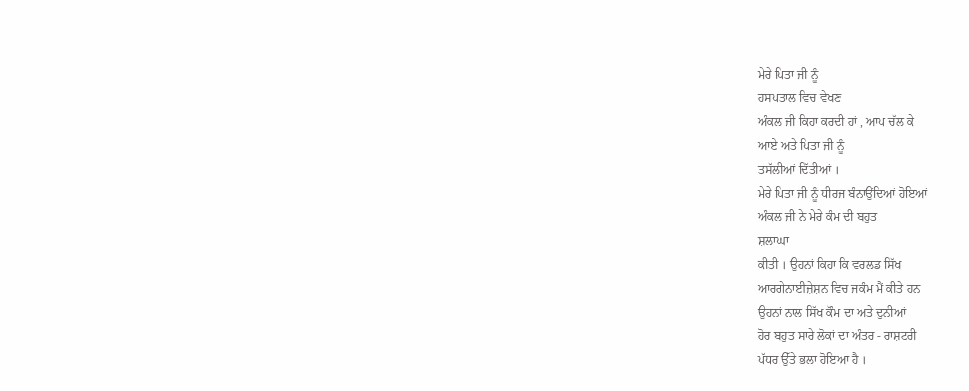ਮੇਰੇ ਪਿਤਾ ਜੀ ਨੂੰ
ਹਸਪਤਾਲ ਵਿਚ ਵੇਖਣ
ਅੰਕਲ ਜੀ ਕਿਹਾ ਕਰਦੀ ਹਾਂ , ਆਪ ਚੱਲ ਕੇ
ਆਏ ਅਤੇ ਪਿਤਾ ਜੀ ਨੂੰ
ਤਸੱਲੀਆਂ ਦਿੱਤੀਆਂ ।
ਮੇਰੇ ਪਿਤਾ ਜੀ ਨੂੰ ਧੀਰਜ ਬੰਨਾਉਂਦਿਆਂ ਹੋਇਆਂ
ਅੰਕਲ ਜੀ ਨੇ ਮੇਰੇ ਕੰਮ ਦੀ ਬਹੁਤ
ਸ਼ਲਾਘਾ
ਕੀਤੀ । ਉਹਨਾਂ ਕਿਹਾ ਕਿ ਵਰਲਡ ਸਿੱਖ
ਆਰਗੇਨਾਈਜ਼ੇਸ਼ਨ ਵਿਚ ਜਕੰਮ ਮੈਂ ਕੀਤੇ ਹਨ
ਉਹਨਾਂ ਨਾਲ ਸਿੱਖ ਕੌਮ ਦਾ ਅਤੇ ਦੁਨੀਆਂ
ਹੋਰ ਬਹੁਤ ਸਾਰੇ ਲੋਕਾਂ ਦਾ ਅੰਤਰ - ਰਾਸ਼ਟਰੀ
ਪੱਧਰ ਉੱਤੇ ਭਲਾ ਹੋਇਆ ਹੈ ।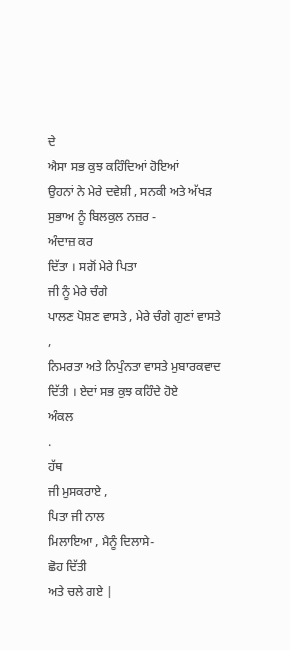ਦੇ
ਐਸਾ ਸਭ ਕੁਝ ਕਹਿੰਦਿਆਂ ਹੋਇਆਂ
ਉਹਨਾਂ ਨੇ ਮੇਰੇ ਦਵੇਸ਼ੀ , ਸਨਕੀ ਅਤੇ ਅੱਖੜ
ਸੁਭਾਅ ਨੂੰ ਬਿਲਕੁਲ ਨਜ਼ਰ -
ਅੰਦਾਜ਼ ਕਰ
ਦਿੱਤਾ । ਸਗੋਂ ਮੇਰੇ ਪਿਤਾ
ਜੀ ਨੂੰ ਮੇਰੇ ਚੰਗੇ
ਪਾਲਣ ਪੋਸ਼ਣ ਵਾਸਤੇ , ਮੇਰੇ ਚੰਗੇ ਗੁਣਾਂ ਵਾਸਤੇ ,
ਨਿਮਰਤਾ ਅਤੇ ਨਿਪੁੰਨਤਾ ਵਾਸਤੇ ਮੁਬਾਰਕਵਾਦ
ਦਿੱਤੀ । ਏਦਾਂ ਸਭ ਕੁਝ ਕਹਿੰਦੇ ਹੋਏ
ਅੰਕਲ
.
ਹੱਥ
ਜੀ ਮੁਸਕਰਾਏ ,
ਪਿਤਾ ਜੀ ਨਾਲ
ਮਿਲਾਇਆ , ਮੈਨੂੰ ਦਿਲਾਸੇ-
ਛੋਹ ਦਿੱਤੀ
ਅਤੇ ਚਲੇ ਗਏ |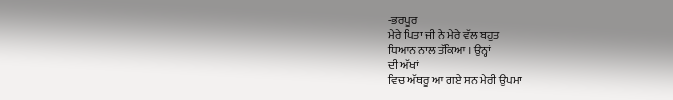-ਭਰਪੂਰ
ਮੇਰੇ ਪਿਤਾ ਜੀ ਨੇ ਮੇਰੇ ਵੱਲ ਬਹੁਤ
ਧਿਆਨ ਨਾਲ ਤੱਕਿਆ । ਉਨ੍ਹਾਂ
ਦੀ ਅੱਖਾਂ
ਵਿਚ ਅੱਥਰੂ ਆ ਗਏ ਸਨ ਮੇਰੀ ਉਪਮਾ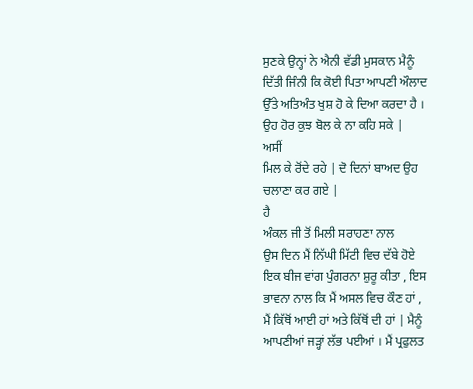ਸੁਣਕੇ ਉਨ੍ਹਾਂ ਨੇ ਐਨੀ ਵੱਡੀ ਮੁਸਕਾਨ ਮੈਨੂੰ
ਦਿੱਤੀ ਜਿੰਨੀ ਕਿ ਕੋਈ ਪਿਤਾ ਆਪਣੀ ਔਲਾਦ
ਉੱਤੇ ਅਤਿਅੰਤ ਖੁਸ਼ ਹੋ ਕੇ ਦਿਆ ਕਰਦਾ ਹੈ ।
ਉਹ ਹੋਰ ਕੁਝ ਬੋਲ ਕੇ ਨਾ ਕਹਿ ਸਕੇ |
ਅਸੀਂ
ਮਿਲ ਕੇ ਰੋਂਦੇ ਰਹੇ | ਦੋ ਦਿਨਾਂ ਬਾਅਦ ਉਹ
ਚਲਾਣਾ ਕਰ ਗਏ |
ਹੈ
ਅੰਕਲ ਜੀ ਤੋਂ ਮਿਲੀ ਸਰਾਹਣਾ ਨਾਲ
ਉਸ ਦਿਨ ਮੈਂ ਨਿੱਘੀ ਮਿੱਟੀ ਵਿਚ ਦੱਬੇ ਹੋਏ
ਇਕ ਬੀਜ ਵਾਂਗ ਪੁੰਗਰਨਾ ਸ਼ੁਰੂ ਕੀਤਾ , ਇਸ
ਭਾਵਨਾ ਨਾਲ ਕਿ ਮੈਂ ਅਸਲ ਵਿਚ ਕੌਣ ਹਾਂ ,
ਮੈਂ ਕਿੱਥੋਂ ਆਈ ਹਾਂ ਅਤੇ ਕਿੱਥੋਂ ਦੀ ਹਾਂ | ਮੈਨੂੰ
ਆਪਣੀਆਂ ਜੜ੍ਹਾਂ ਲੱਭ ਪਈਆਂ । ਮੈਂ ਪ੍ਰਫੁਲਤ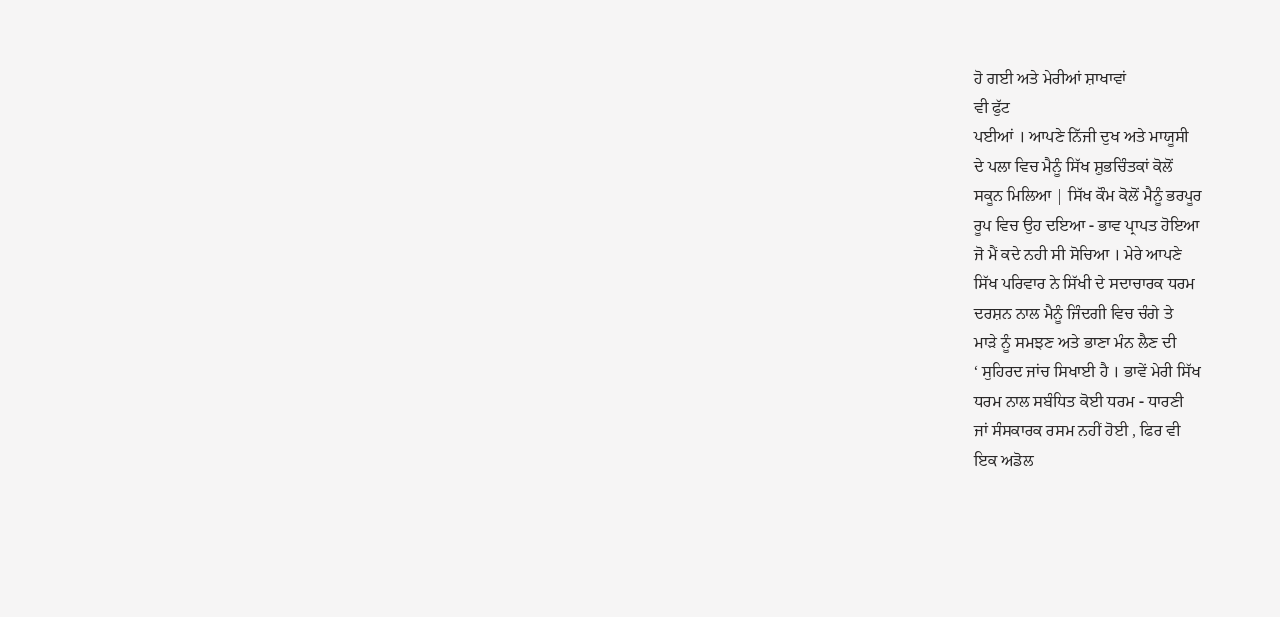ਹੋ ਗਈ ਅਤੇ ਮੇਰੀਆਂ ਸ਼ਾਖਾਵਾਂ
ਵੀ ਫੁੱਟ
ਪਈਆਂ । ਆਪਣੇ ਨਿੱਜੀ ਦੁਖ ਅਤੇ ਮਾਯੂਸੀ
ਦੇ ਪਲਾ ਵਿਚ ਮੈਨੂੰ ਸਿੱਖ ਸ਼ੁਭਚਿੰਤਕਾਂ ਕੋਲੋਂ
ਸਕੂਨ ਮਿਲਿਆ | ਸਿੱਖ ਕੌਮ ਕੋਲੋਂ ਮੈਨੂੰ ਭਰਪੂਰ
ਰੂਪ ਵਿਚ ਉਹ ਦਇਆ - ਭਾਵ ਪ੍ਰਾਪਤ ਹੋਇਆ
ਜੋ ਮੈਂ ਕਦੇ ਨਹੀ ਸੀ ਸੋਚਿਆ । ਮੇਰੇ ਆਪਣੇ
ਸਿੱਖ ਪਰਿਵਾਰ ਨੇ ਸਿੱਖੀ ਦੇ ਸਦਾਚਾਰਕ ਧਰਮ
ਦਰਸ਼ਨ ਨਾਲ ਮੈਨੂੰ ਜਿੰਦਗੀ ਵਿਚ ਚੰਗੇ ਤੇ
ਮਾੜੇ ਨੂੰ ਸਮਝਣ ਅਤੇ ਭਾਣਾ ਮੰਨ ਲੈਣ ਦੀ
‘ ਸੁਹਿਰਦ ਜਾਂਚ ਸਿਖਾਈ ਹੈ । ਭਾਵੇਂ ਮੇਰੀ ਸਿੱਖ
ਧਰਮ ਨਾਲ ਸਬੰਧਿਤ ਕੋਈ ਧਰਮ - ਧਾਰਣੀ
ਜਾਂ ਸੰਸਕਾਰਕ ਰਸਮ ਨਹੀਂ ਹੋਈ , ਫਿਰ ਵੀ
ਇਕ ਅਡੋਲ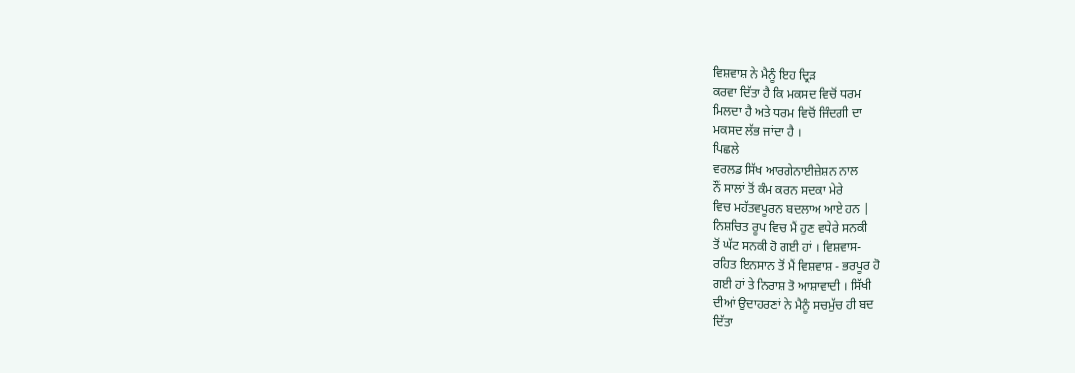ਵਿਸ਼ਵਾਸ਼ ਨੇ ਮੈਨੂੰ ਇਹ ਦ੍ਰਿੜ
ਕਰਵਾ ਦਿੱਤਾ ਹੈ ਕਿ ਮਕਸਦ ਵਿਚੋਂ ਧਰਮ
ਮਿਲਦਾ ਹੈ ਅਤੇ ਧਰਮ ਵਿਚੋਂ ਜਿੰਦਗੀ ਦਾ
ਮਕਸਦ ਲੱਭ ਜਾਂਦਾ ਹੈ ।
ਪਿਛਲੇ
ਵਰਲਡ ਸਿੱਖ ਆਰਗੇਨਾਈਜ਼ੇਸ਼ਨ ਨਾਲ
ਨੌਂ ਸਾਲਾਂ ਤੋਂ ਕੰਮ ਕਰਨ ਸਦਕਾ ਮੇਰੇ
ਵਿਚ ਮਹੱਤਵਪੂਰਨ ਬਦਲਾਅ ਆਏ ਹਨ |
ਨਿਸ਼ਚਿਤ ਰੂਪ ਵਿਚ ਮੈਂ ਹੁਣ ਵਧੇਰੇ ਸਨਕੀ
ਤੋਂ ਘੱਟ ਸਨਕੀ ਹੋ ਗਈ ਹਾਂ । ਵਿਸ਼ਵਾਸ-
ਰਹਿਤ ਇਨਸਾਨ ਤੋਂ ਮੈਂ ਵਿਸ਼ਵਾਸ਼ - ਭਰਪੂਰ ਹੋ
ਗਈ ਹਾਂ ਤੇ ਨਿਰਾਸ਼ ਤੋ ਆਸ਼ਾਵਾਦੀ । ਸਿੱਖੀ
ਦੀਆਂ ਉਦਾਹਰਣਾਂ ਨੇ ਮੈਨੂੰ ਸਚਮੁੱਚ ਹੀ ਬਦ
ਦਿੱਤਾ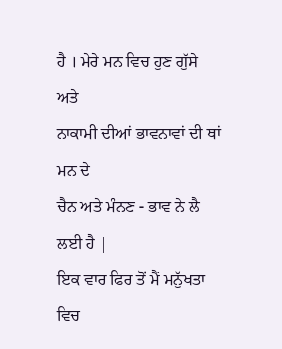ਹੈ । ਮੇਰੇ ਮਨ ਵਿਚ ਹੁਣ ਗੁੱਸੇ ਅਤੇ
ਨਾਕਾਮੀ ਦੀਆਂ ਭਾਵਨਾਵਾਂ ਦੀ ਥਾਂ ਮਨ ਦੇ
ਚੈਨ ਅਤੇ ਮੰਨਣ - ਭਾਵ ਨੇ ਲੈ ਲਈ ਹੈ |
ਇਕ ਵਾਰ ਫਿਰ ਤੋਂ ਮੈਂ ਮਨੁੱਖਤਾ ਵਿਚ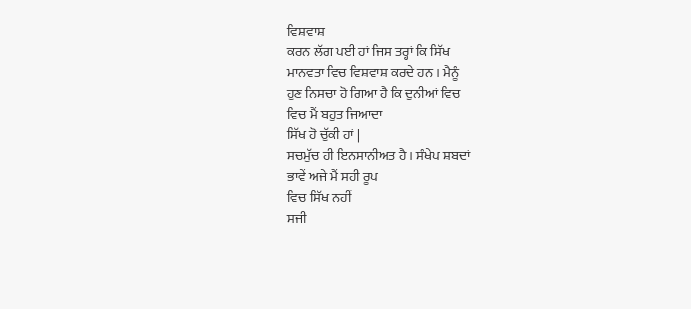ਵਿਸ਼ਵਾਸ਼
ਕਰਨ ਲੱਗ ਪਈ ਹਾਂ ਜਿਸ ਤਰ੍ਹਾਂ ਕਿ ਸਿੱਖ
ਮਾਨਵਤਾ ਵਿਚ ਵਿਸ਼ਵਾਸ਼ ਕਰਦੇ ਹਨ । ਮੈਨੂੰ
ਹੁਣ ਨਿਸਚਾ ਹੋ ਗਿਆ ਹੈ ਕਿ ਦੁਨੀਆਂ ਵਿਚ
ਵਿਚ ਮੈਂ ਬਹੁਤ ਜਿਆਦਾ
ਸਿੱਖ ਹੋ ਚੁੱਕੀ ਹਾਂ |
ਸਚਮੁੱਚ ਹੀ ਇਨਸਾਨੀਅਤ ਹੈ । ਸੰਖੇਪ ਸ਼ਬਦਾਂ
ਭਾਵੇਂ ਅਜੇ ਮੈਂ ਸਹੀ ਰੂਪ
ਵਿਚ ਸਿੱਖ ਨਹੀਂ
ਸਜੀ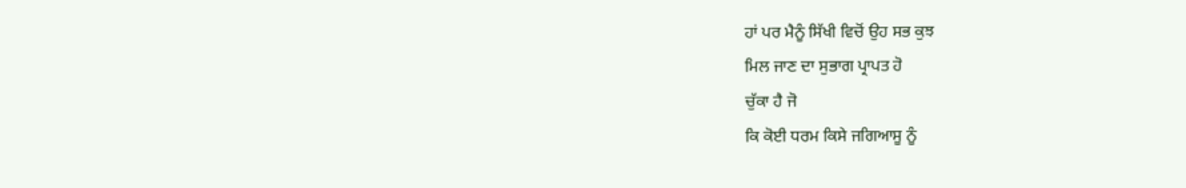ਹਾਂ ਪਰ ਮੈਨੂੰ ਸਿੱਖੀ ਵਿਚੋਂ ਉਹ ਸਭ ਕੁਝ
ਮਿਲ ਜਾਣ ਦਾ ਸੁਭਾਗ ਪ੍ਰਾਪਤ ਹੋ
ਚੁੱਕਾ ਹੈ ਜੋ
ਕਿ ਕੋਈ ਧਰਮ ਕਿਸੇ ਜਗਿਆਸੂ ਨੂੰ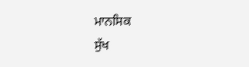ਮਾਨਸਿਕ
ਸੁੱਖ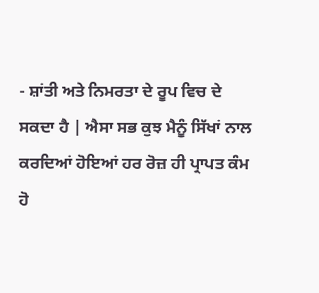- ਸ਼ਾਂਤੀ ਅਤੇ ਨਿਮਰਤਾ ਦੇ ਰੂਪ ਵਿਚ ਦੇ
ਸਕਦਾ ਹੈ | ਐਸਾ ਸਭ ਕੁਝ ਮੈਨੂੰ ਸਿੱਖਾਂ ਨਾਲ
ਕਰਦਿਆਂ ਹੋਇਆਂ ਹਰ ਰੋਜ਼ ਹੀ ਪ੍ਰਾਪਤ ਕੰਮ
ਹੋ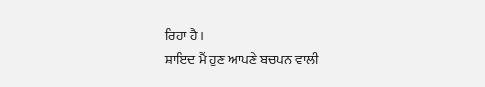ਰਿਹਾ ਹੈ ।
ਸ਼ਾਇਦ ਮੈਂ ਹੁਣ ਆਪਣੇ ਬਚਪਨ ਵਾਲੀ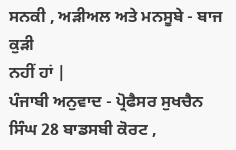ਸਨਕੀ , ਅੜੀਅਲ ਅਤੇ ਮਨਸੂਬੇ - ਬਾਜ ਕੁੜੀ
ਨਹੀਂ ਹਾਂ |
ਪੰਜਾਬੀ ਅਨੁਵਾਦ - ਪ੍ਰੋਫੈਸਰ ਸੁਖਚੈਨ
ਸਿੰਘ 28 ਬਾਡਸਬੀ ਕੋਰਟ ,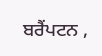ਬਰੈਂਪਟਨ ,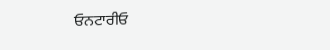ਓਨਟਾਰੀਓ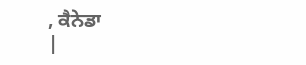, ਕੈਨੇਡਾ
|